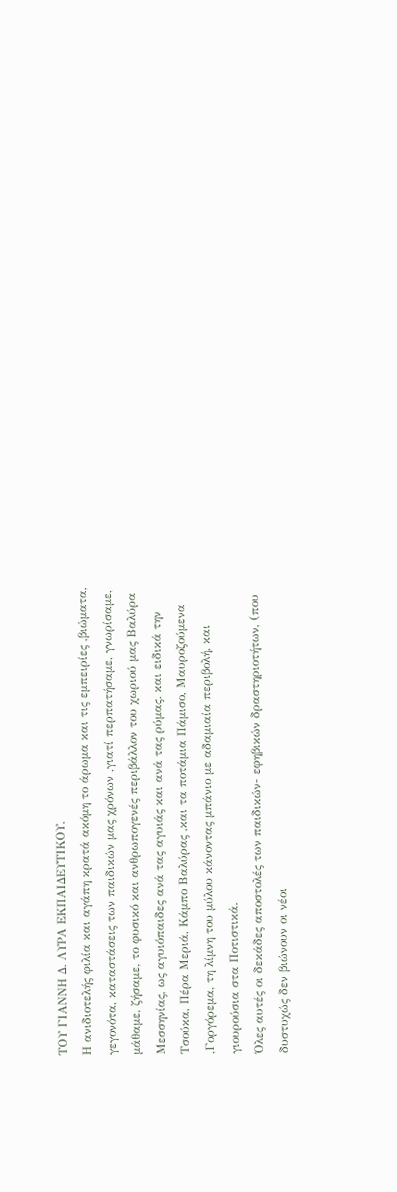ΤΟΥ ΓΙΑΝΝΗ Δ. ΛΥΡΑ ΕΚΠΑΙΔΕΥΤΙΚΟΥ.
Η ανιδιοτελής φιλία και αγάπη κρατά ακόμη το άρωμα και τις εμπειρίες ,βιώματα, γεγονότα, καταστάσεις των παιδικών μας χρόνων ,γιατί περπατήσαμε, γνωρίσαμε, μάθαμε, ζήσαμε, το φυσικό και ανθρωπογενές περιβάλλον του χωριού μας Βαλύρα Μεσσηνίας, ως αγυιόπαιδες ανά τας αγυιάς και ανά τας ρύμας. και ειδικά την Τσούκα, Πέρα Μεριά, Κάμπο Βαλύρας ,και τα ποτάμια Πάμισο, Μαυροζούμενα ,Γοργόρεμα, τη λίμνη του μύλου κάνοντας μπάνιο με αδαμιαία περιβολή, και γιουρούσια στα Ποτιστικά.
Όλες αυτές οι δεκάδες αποστολές των παιδικών- εφηβικών δραστηριοτήτων, (που δυστυχώς δεν βιώνουν οι νέοι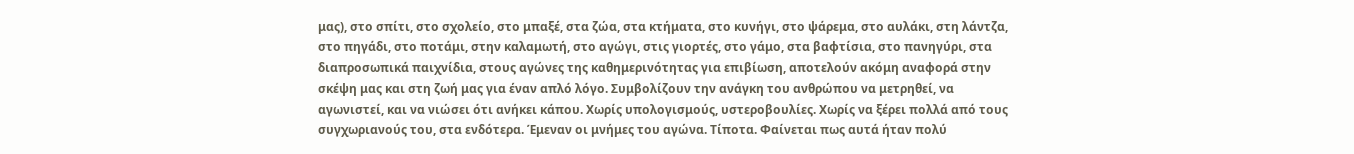μας), στο σπίτι, στο σχολείο, στο μπαξέ, στα ζώα, στα κτήματα, στο κυνήγι, στο ψάρεμα, στο αυλάκι, στη λάντζα, στο πηγάδι, στο ποτάμι, στην καλαμωτή, στο αγώγι, στις γιορτές, στο γάμο, στα βαφτίσια, στο πανηγύρι, στα διαπροσωπικά παιχνίδια, στους αγώνες της καθημερινότητας για επιβίωση, αποτελούν ακόμη αναφορά στην σκέψη μας και στη ζωή μας για έναν απλό λόγο. Συμβολίζουν την ανάγκη του ανθρώπου να μετρηθεί, να αγωνιστεί, και να νιώσει ότι ανήκει κάπου. Χωρίς υπολογισμούς, υστεροβουλίες. Χωρίς να ξέρει πολλά από τους συγχωριανούς του, στα ενδότερα. Έμεναν οι μνήμες του αγώνα. Τίποτα. Φαίνεται πως αυτά ήταν πολύ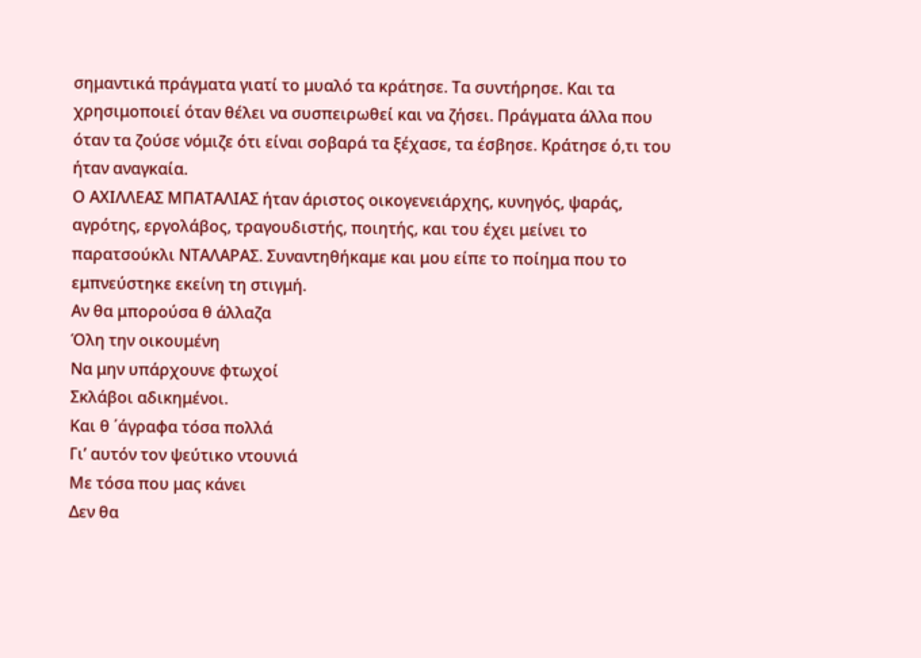σημαντικά πράγματα γιατί το μυαλό τα κράτησε. Τα συντήρησε. Και τα χρησιμοποιεί όταν θέλει να συσπειρωθεί και να ζήσει. Πράγματα άλλα που όταν τα ζούσε νόμιζε ότι είναι σοβαρά τα ξέχασε, τα έσβησε. Κράτησε ό,τι του ήταν αναγκαία.
Ο ΑΧΙΛΛΕΑΣ ΜΠΑΤΑΛΙΑΣ ήταν άριστος οικογενειάρχης, κυνηγός, ψαράς, αγρότης, εργολάβος, τραγουδιστής, ποιητής, και του έχει μείνει το παρατσούκλι ΝΤΑΛΑΡΑΣ. Συναντηθήκαμε και μου είπε το ποίημα που το εμπνεύστηκε εκείνη τη στιγμή.
Αν θα μπορούσα θ άλλαζα
Όλη την οικουμένη
Να μην υπάρχουνε φτωχοί
Σκλάβοι αδικημένοι.
Και θ ΄άγραφα τόσα πολλά
Γι’ αυτόν τον ψεύτικο ντουνιά
Με τόσα που μας κάνει
Δεν θα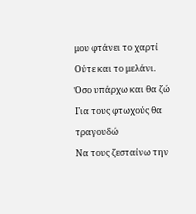μου φτάνει το χαρτί
Ούτε και το μελάνι.
Όσο υπάρχω και θα ζώ
Για τους φτωχούς θα τραγουδώ
Να τους ζεσταίνω την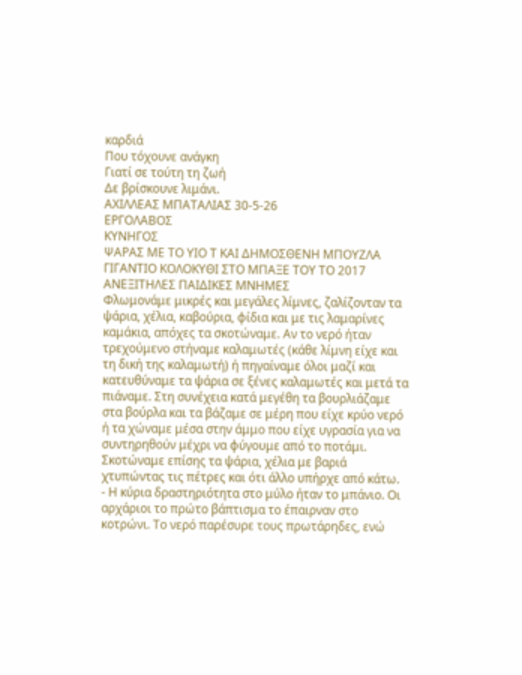καρδιά
Που τόχουνε ανάγκη
Γιατί σε τούτη τη ζωή
Δε βρίσκουνε λιμάνι.
ΑΧΙΛΛΕΑΣ ΜΠΑΤΑΛΙΑΣ 30-5-26
ΕΡΓΟΛΑΒΟΣ
ΚΥΝΗΓΟΣ
ΨΑΡΑΣ ΜΕ ΤΟ ΥΙΟ Τ ΚΑΙ ΔΗΜΟΣΘΕΝΗ ΜΠΟΥΖΛΑ
ΓΙΓΑΝΤΙΟ ΚΟΛΟΚΥΘΙ ΣΤΟ ΜΠΑΞΕ ΤΟΥ ΤΟ 2017
ΑΝΕΞΙΤΗΛΕΣ ΠΑΙΔΙΚΕΣ ΜΝΗΜΕΣ
Φλωμονάμε μικρές και μεγάλες λίμνες, ζαλίζονταν τα ψάρια, χέλια, καβούρια, φίδια και με τις λαμαρίνες καμάκια, απόχες τα σκοτώναμε. Αν το νερό ήταν τρεχούμενο στήναμε καλαμωτές (κάθε λίμνη είχε και τη δική της καλαμωτή) ή πηγαίναμε όλοι μαζί και κατευθύναμε τα ψάρια σε ξένες καλαμωτές και μετά τα πιάναμε. Στη συνέχεια κατά μεγέθη τα βουρλιάζαμε στα βούρλα και τα βάζαμε σε μέρη που είχε κρύο νερό ή τα χώναμε μέσα στην άμμο που είχε υγρασία για να συντηρηθούν μέχρι να φύγουμε από το ποτάμι. Σκοτώναμε επίσης τα ψάρια, χέλια με βαριά χτυπώντας τις πέτρες και ότι άλλο υπήρχε από κάτω.
- Η κύρια δραστηριότητα στο μύλο ήταν το μπάνιο. Οι αρχάριοι το πρώτο βάπτισμα το έπαιρναν στο κοτρώνι. Το νερό παρέσυρε τους πρωτάρηδες, ενώ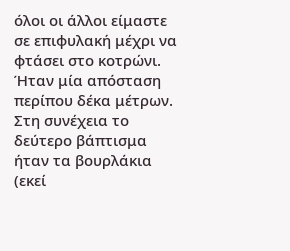όλοι οι άλλοι είμαστε σε επιφυλακή μέχρι να φτάσει στο κοτρώνι. Ήταν μία απόσταση περίπου δέκα μέτρων. Στη συνέχεια το δεύτερο βάπτισμα ήταν τα βουρλάκια (εκεί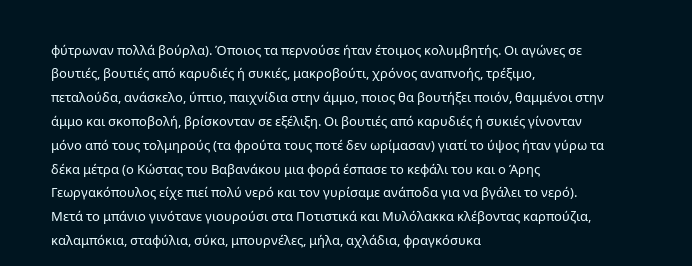φύτρωναν πολλά βούρλα). Όποιος τα περνούσε ήταν έτοιμος κολυμβητής. Οι αγώνες σε βουτιές, βουτιές από καρυδιές ή συκιές, μακροβούτι, χρόνος αναπνοής, τρέξιμο, πεταλούδα, ανάσκελο, ύπτιο, παιχνίδια στην άμμο, ποιος θα βουτήξει ποιόν, θαμμένοι στην άμμο και σκοποβολή, βρίσκονταν σε εξέλιξη. Οι βουτιές από καρυδιές ή συκιές γίνονταν μόνο από τους τολμηρούς (τα φρούτα τους ποτέ δεν ωρίμασαν) γιατί το ύψος ήταν γύρω τα δέκα μέτρα (ο Κώστας του Βαβανάκου μια φορά έσπασε το κεφάλι του και ο Άρης Γεωργακόπουλος είχε πιεί πολύ νερό και τον γυρίσαμε ανάποδα για να βγάλει το νερό).
Μετά το μπάνιο γινότανε γιουρούσι στα Ποτιστικά και Μυλόλακκα κλέβοντας καρπούζια, καλαμπόκια, σταφύλια, σύκα, μπουρνέλες, μήλα, αχλάδια, φραγκόσυκα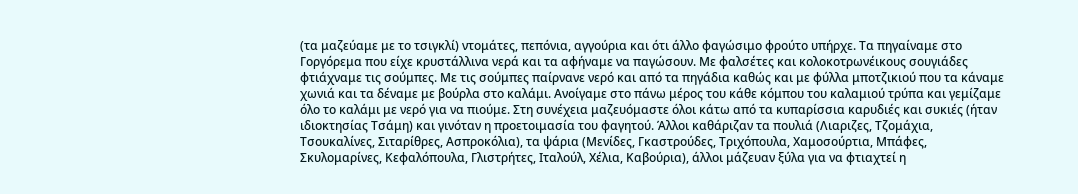(τα μαζεύαμε με το τσιγκλί) ντομάτες, πεπόνια, αγγούρια και ότι άλλο φαγώσιμο φρούτο υπήρχε. Τα πηγαίναμε στο Γοργόρεμα που είχε κρυστάλλινα νερά και τα αφήναμε να παγώσουν. Με φαλσέτες και κολοκοτρωνέικους σουγιάδες φτιάχναμε τις σούμπες. Με τις σούμπες παίρνανε νερό και από τα πηγάδια καθώς και με φύλλα μποτζικιού που τα κάναμε χωνιά και τα δέναμε με βούρλα στο καλάμι. Ανοίγαμε στο πάνω μέρος του κάθε κόμπου του καλαμιού τρύπα και γεμίζαμε όλο το καλάμι με νερό για να πιούμε. Στη συνέχεια μαζευόμαστε όλοι κάτω από τα κυπαρίσσια καρυδιές και συκιές (ήταν ιδιοκτησίας Τσάμη) και γινόταν η προετοιμασία του φαγητού. Άλλοι καθάριζαν τα πουλιά (Λιαριζες, Τζομάχια, Τσουκαλίνες, Σιταρίθρες, Ασπροκόλια), τα ψάρια (Μενίδες, Γκαστρούδες, Τριχόπουλα, Χαμοσούρτια, Μπάφες, Σκυλομαρίνες, Κεφαλόπουλα, Γλιστρήτες, Ιταλούλ, Χέλια, Καβούρια), άλλοι μάζευαν ξύλα για να φτιαχτεί η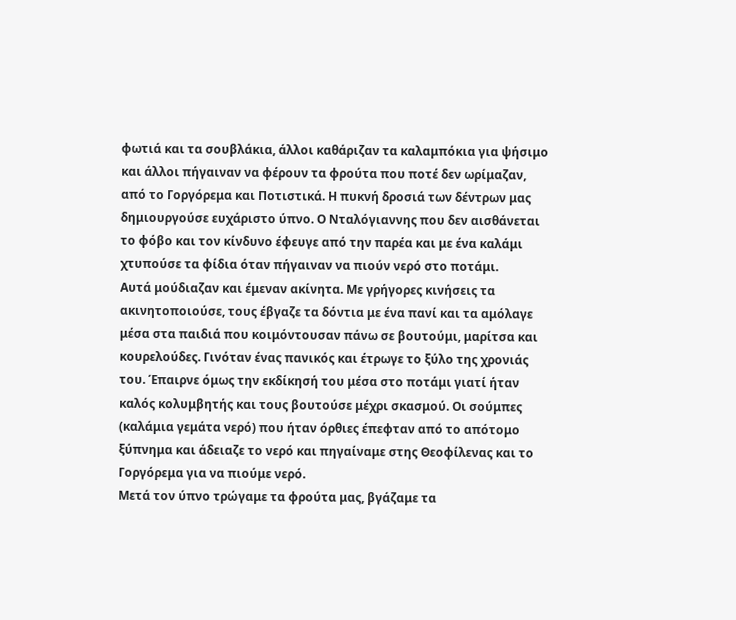φωτιά και τα σουβλάκια, άλλοι καθάριζαν τα καλαμπόκια για ψήσιμο και άλλοι πήγαιναν να φέρουν τα φρούτα που ποτέ δεν ωρίμαζαν, από το Γοργόρεμα και Ποτιστικά. Η πυκνή δροσιά των δέντρων μας δημιουργούσε ευχάριστο ύπνο. Ο Νταλόγιαννης που δεν αισθάνεται το φόβο και τον κίνδυνο έφευγε από την παρέα και με ένα καλάμι χτυπούσε τα φίδια όταν πήγαιναν να πιούν νερό στο ποτάμι.
Αυτά μούδιαζαν και έμεναν ακίνητα. Με γρήγορες κινήσεις τα ακινητοποιούσε, τους έβγαζε τα δόντια με ένα πανί και τα αμόλαγε μέσα στα παιδιά που κοιμόντουσαν πάνω σε βουτούμι, μαρίτσα και κουρελούδες. Γινόταν ένας πανικός και έτρωγε το ξύλο της χρονιάς του. Έπαιρνε όμως την εκδίκησή του μέσα στο ποτάμι γιατί ήταν καλός κολυμβητής και τους βουτούσε μέχρι σκασμού. Οι σούμπες (καλάμια γεμάτα νερό) που ήταν όρθιες έπεφταν από το απότομο ξύπνημα και άδειαζε το νερό και πηγαίναμε στης Θεοφίλενας και το Γοργόρεμα για να πιούμε νερό.
Μετά τον ύπνο τρώγαμε τα φρούτα μας, βγάζαμε τα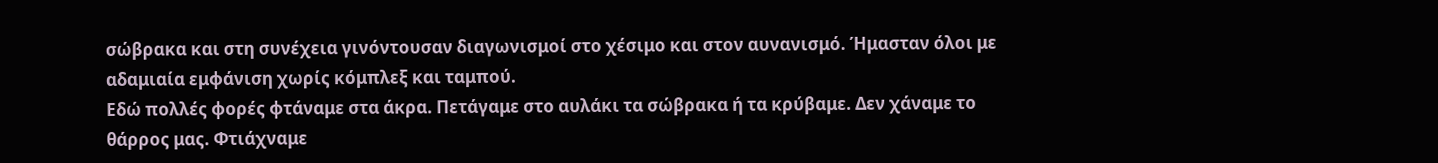σώβρακα και στη συνέχεια γινόντουσαν διαγωνισμοί στο χέσιμο και στον αυνανισμό. Ήμασταν όλοι με αδαμιαία εμφάνιση χωρίς κόμπλεξ και ταμπού.
Εδώ πολλές φορές φτάναμε στα άκρα. Πετάγαμε στο αυλάκι τα σώβρακα ή τα κρύβαμε. Δεν χάναμε το θάρρος μας. Φτιάχναμε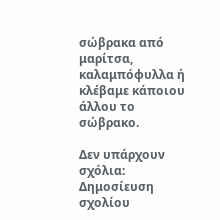σώβρακα από μαρίτσα, καλαμπόφυλλα ή κλέβαμε κάποιου άλλου το σώβρακο.

Δεν υπάρχουν σχόλια:
Δημοσίευση σχολίου